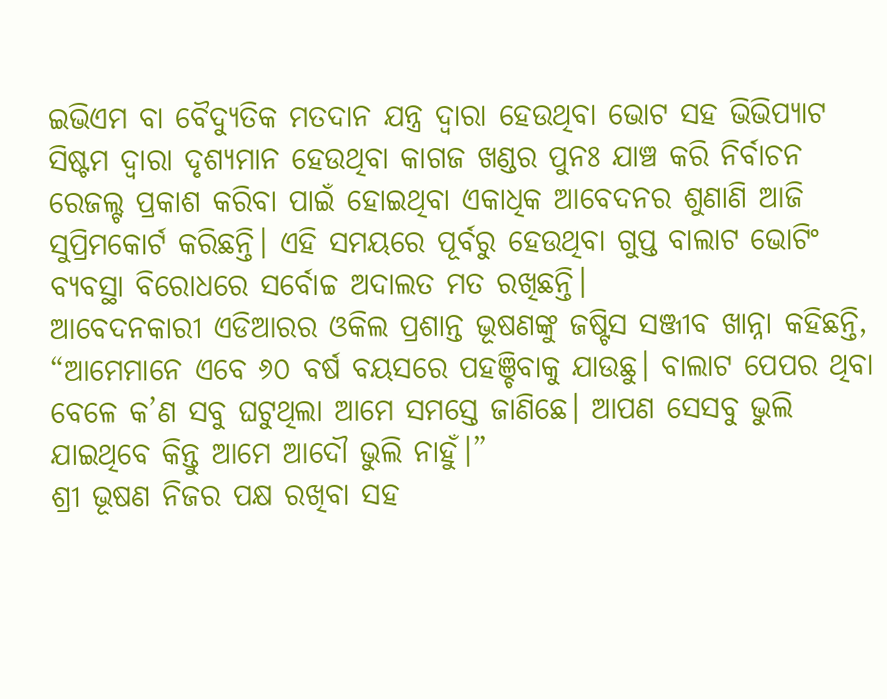ଇଭିଏମ ବା ବୈଦ୍ୟୁତିକ ମତଦାନ ଯନ୍ତ୍ର ଦ୍ୱାରା ହେଉଥିବା ଭୋଟ ସହ ଭିଭିପ୍ୟାଟ ସିଷ୍ଟମ ଦ୍ୱାରା ଦୃଶ୍ୟମାନ ହେଉଥିବା କାଗଜ ଖଣ୍ଡର ପୁନଃ ଯାଞ୍ଚ କରି ନିର୍ବାଚନ ରେଜଲ୍ଟ ପ୍ରକାଶ କରିବା ପାଇଁ ହୋଇଥିବା ଏକାଧିକ ଆବେଦନର ଶୁଣାଣି ଆଜି ସୁପ୍ରିମକୋର୍ଟ କରିଛନ୍ତି। ଏହି ସମୟରେ ପୂର୍ବରୁ ହେଉଥିବା ଗୁପ୍ତ ବାଲାଟ ଭୋଟିଂ ବ୍ୟବସ୍ଥା ବିରୋଧରେ ସର୍ବୋଚ୍ଚ ଅଦାଲତ ମତ ରଖିଛନ୍ତି।
ଆବେଦନକାରୀ ଏଡିଆରର ଓକିଲ ପ୍ରଶାନ୍ତ ଭୂଷଣଙ୍କୁ ଜଷ୍ଟିସ ସଞ୍ଜୀବ ଖାନ୍ନା କହିଛନ୍ତି, “ଆମେମାନେ ଏବେ ୬୦ ବର୍ଷ ବୟସରେ ପହଞ୍ଚିବାକୁ ଯାଉଛୁ। ବାଲାଟ ପେପର ଥିବା ବେଳେ କ’ଣ ସବୁ ଘଟୁଥିଲା ଆମେ ସମସ୍ତେ ଜାଣିଛେ। ଆପଣ ସେସବୁ ଭୁଲି ଯାଇଥିବେ କିନ୍ତୁ ଆମେ ଆଦୌ ଭୁଲି ନାହୁଁ।”
ଶ୍ରୀ ଭୂଷଣ ନିଜର ପକ୍ଷ ରଖିବା ସହ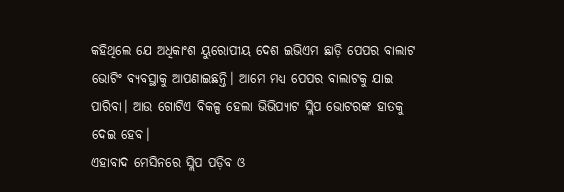କହିଥିଲେ ଯେ ଅଧିକାଂଶ ୟୁରୋପୀୟ ଦେଶ ଇଭିଏମ ଛାଡ଼ି ପେପର ବାଲାଟ ଭୋଟିଂ ବ୍ୟବସ୍ଥାକୁ ଆପଣାଇଛନ୍ତି। ଆମେ ମଧ୍ୟ ପେପର ବାଲାଟକୁ ଯାଇ ପାରିବା। ଆଉ ଗୋଟିଏ ବିକଳ୍ପ ହେଲା ଭିଭିପ୍ୟାଟ ସ୍ଲିପ ଭୋଟରଙ୍କ ହାତକୁ ଦେଇ ହେବ।
ଏହାବାଦ ମେସିନରେ ସ୍ଲିପ ପଡ଼ିବ ଓ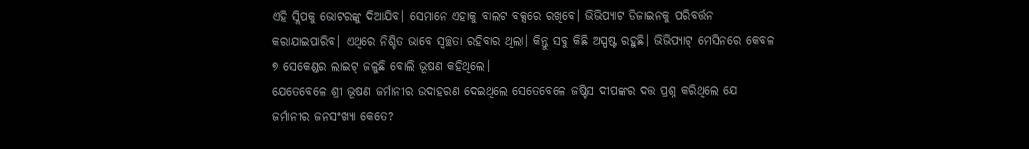ଏହି ସ୍ଲିପକୁ ଭୋଟରଙ୍କୁ ଦିଆଯିବ। ସେମାନେ ଏହାକୁ ବାଲଟ ବକ୍ସରେ ରଖିବେ। ଭିଭିପ୍ୟାଟ ଡିଜାଇନକୁ ପରିବର୍ତ୍ତନ କରାଯାଇପାରିବ। ଏଥିରେ ନିଶ୍ଚିତ ଭାବେ ସ୍ୱଚ୍ଛତା ରହିବାର ଥିଲା। କିନ୍ତୁ ସବୁ କିଛି ଅସ୍ପଷ୍ଟ ରହୁଛି। ଭିଭିପ୍ୟାଟ୍ ମେସିନରେ କେବଳ ୭ ସେକେଣ୍ଡର ଲାଇଟ୍ ଜଳୁଛି ବୋଲି ଭୂଷଣ କହିଥିଲେ।
ଯେତେବେଳେ ଶ୍ରୀ ଭୂଷଣ ଜର୍ମାନୀର ଉଦାହରଣ ଦେଇଥିଲେ ସେତେବେଳେ ଜଷ୍ଟିସ ଦୀପଙ୍କର ଦତ୍ତ ପ୍ରଶ୍ନ କରିଥିଲେ ଯେ ଜର୍ମାନୀର ଜନସଂଖ୍ୟା କେତେ?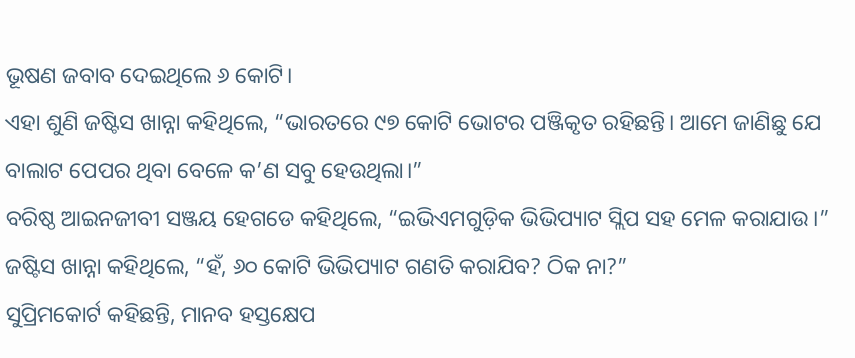ଭୂଷଣ ଜବାବ ଦେଇଥିଲେ ୬ କୋଟି।
ଏହା ଶୁଣି ଜଷ୍ଟିସ ଖାନ୍ନା କହିଥିଲେ, “ଭାରତରେ ୯୭ କୋଟି ଭୋଟର ପଞ୍ଜିକୃତ ରହିଛନ୍ତି। ଆମେ ଜାଣିଛୁ ଯେ ବାଲାଟ ପେପର ଥିବା ବେଳେ କ’ଣ ସବୁ ହେଉଥିଲା।”
ବରିଷ୍ଠ ଆଇନଜୀବୀ ସଞ୍ଜୟ ହେଗଡେ କହିଥିଲେ, “ଇଭିଏମଗୁଡ଼ିକ ଭିଭିପ୍ୟାଟ ସ୍ଲିପ ସହ ମେଳ କରାଯାଉ।” ଜଷ୍ଟିସ ଖାନ୍ନା କହିଥିଲେ, “ହଁ, ୬୦ କୋଟି ଭିଭିପ୍ୟାଟ ଗଣତି କରାଯିବ? ଠିକ ନା?”
ସୁପ୍ରିମକୋର୍ଟ କହିଛନ୍ତି, ମାନବ ହସ୍ତକ୍ଷେପ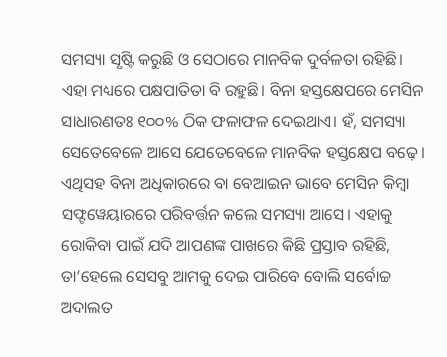ସମସ୍ୟା ସୃଷ୍ଟି କରୁଛି ଓ ସେଠାରେ ମାନବିକ ଦୁର୍ବଳତା ରହିଛି। ଏହା ମଧ୍ୟରେ ପକ୍ଷପାତିତା ବି ରହୁଛି। ବିନା ହସ୍ତକ୍ଷେପରେ ମେସିନ ସାଧାରଣତଃ ୧୦୦% ଠିକ ଫଳାଫଳ ଦେଇଥାଏ। ହଁ, ସମସ୍ୟା ସେତେବେଳେ ଆସେ ଯେତେବେଳେ ମାନବିକ ହସ୍ତକ୍ଷେପ ବଢ଼େ।
ଏଥିସହ ବିନା ଅଧିକାରରେ ବା ବେଆଇନ ଭାବେ ମେସିନ କିମ୍ବା ସଫ୍ଟୱେୟାରରେ ପରିବର୍ତ୍ତନ କଲେ ସମସ୍ୟା ଆସେ। ଏହାକୁ ରୋକିବା ପାଇଁ ଯଦି ଆପଣଙ୍କ ପାଖରେ କିଛି ପ୍ରସ୍ତାବ ରହିଛି, ତା’ହେଲେ ସେସବୁ ଆମକୁ ଦେଇ ପାରିବେ ବୋଲି ସର୍ବୋଚ୍ଚ ଅଦାଲତ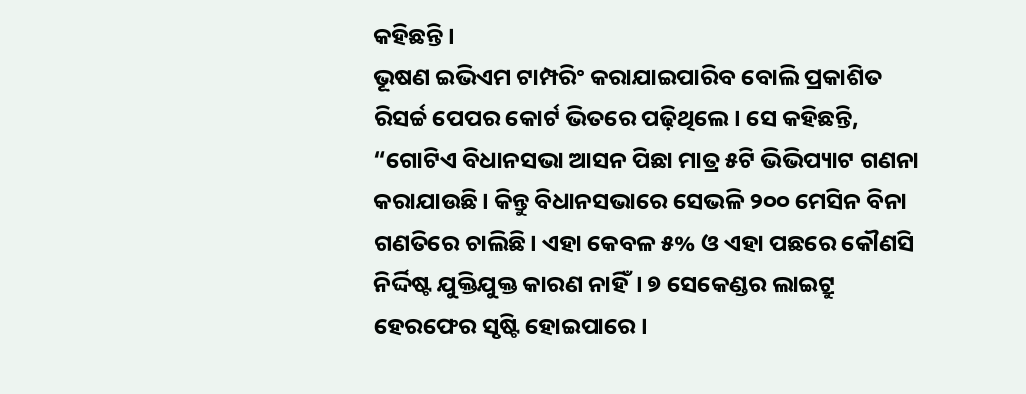କହିଛନ୍ତି।
ଭୂଷଣ ଇଭିଏମ ଟାମ୍ପରିଂ କରାଯାଇପାରିବ ବୋଲି ପ୍ରକାଶିତ ରିସର୍ଚ୍ଚ ପେପର କୋର୍ଟ ଭିତରେ ପଢ଼ିଥିଲେ। ସେ କହିଛନ୍ତି, “ଗୋଟିଏ ବିଧାନସଭା ଆସନ ପିଛା ମାତ୍ର ୫ଟି ଭିଭିପ୍ୟାଟ ଗଣନା କରାଯାଉଛି। କିନ୍ତୁ ବିଧାନସଭାରେ ସେଭଳି ୨୦୦ ମେସିନ ବିନା ଗଣତିରେ ଚାଲିଛି। ଏହା କେବଳ ୫% ଓ ଏହା ପଛରେ କୌଣସି ନିର୍ଦ୍ଦିଷ୍ଟ ଯୁକ୍ତିଯୁକ୍ତ କାରଣ ନାହିଁ। ୭ ସେକେଣ୍ଡର ଲାଇଟ୍ରୁ ହେରଫେର ସୃଷ୍ଟି ହୋଇପାରେ।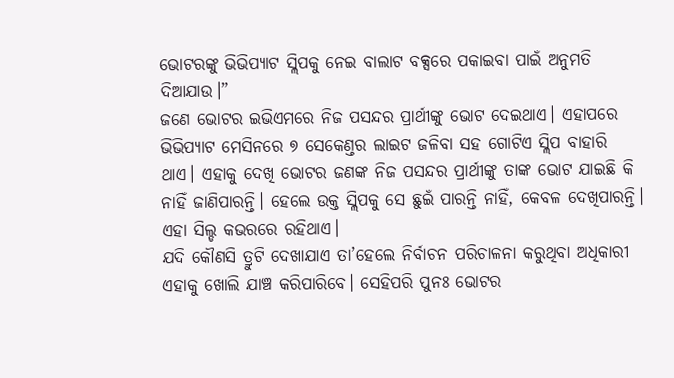ଭୋଟରଙ୍କୁ ଭିଭିପ୍ୟାଟ ସ୍ଲିପକୁ ନେଇ ବାଲାଟ ବକ୍ସରେ ପକାଇବା ପାଇଁ ଅନୁମତି ଦିଆଯାଉ।”
ଜଣେ ଭୋଟର ଇଭିଏମରେ ନିଜ ପସନ୍ଦର ପ୍ରାର୍ଥୀଙ୍କୁ ଭୋଟ ଦେଇଥାଏ। ଏହାପରେ ଭିଭିପ୍ୟାଟ ମେସିନରେ ୭ ସେକେଣ୍ତର ଲାଇଟ ଜଳିବା ସହ ଗୋଟିଏ ସ୍ଲିପ ବାହାରି ଥାଏ। ଏହାକୁ ଦେଖି ଭୋଟର ଜଣଙ୍କ ନିଜ ପସନ୍ଦର ପ୍ରାର୍ଥୀଙ୍କୁ ତାଙ୍କ ଭୋଟ ଯାଇଛି କି ନାହିଁ ଜାଣିପାରନ୍ତି। ହେଲେ ଉକ୍ତ ସ୍ଲିପକୁ ସେ ଛୁଇଁ ପାରନ୍ତି ନାହିଁ, କେବଳ ଦେଖିପାରନ୍ତି। ଏହା ସିଲ୍ଡ କଭରରେ ରହିଥାଏ।
ଯଦି କୌଣସି ତ୍ରୁଟି ଦେଖାଯାଏ ତା’ହେଲେ ନିର୍ବାଚନ ପରିଚାଳନା କରୁଥିବା ଅଧିକାରୀ ଏହାକୁ ଖୋଲି ଯାଞ୍ଚ କରିପାରିବେ। ସେହିପରି ପୁନଃ ଭୋଟର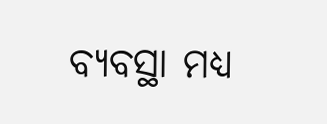ବ୍ୟବସ୍ଥା ମଧ୍ୟ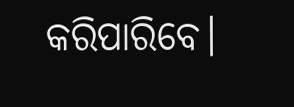କରିପାରିବେ।